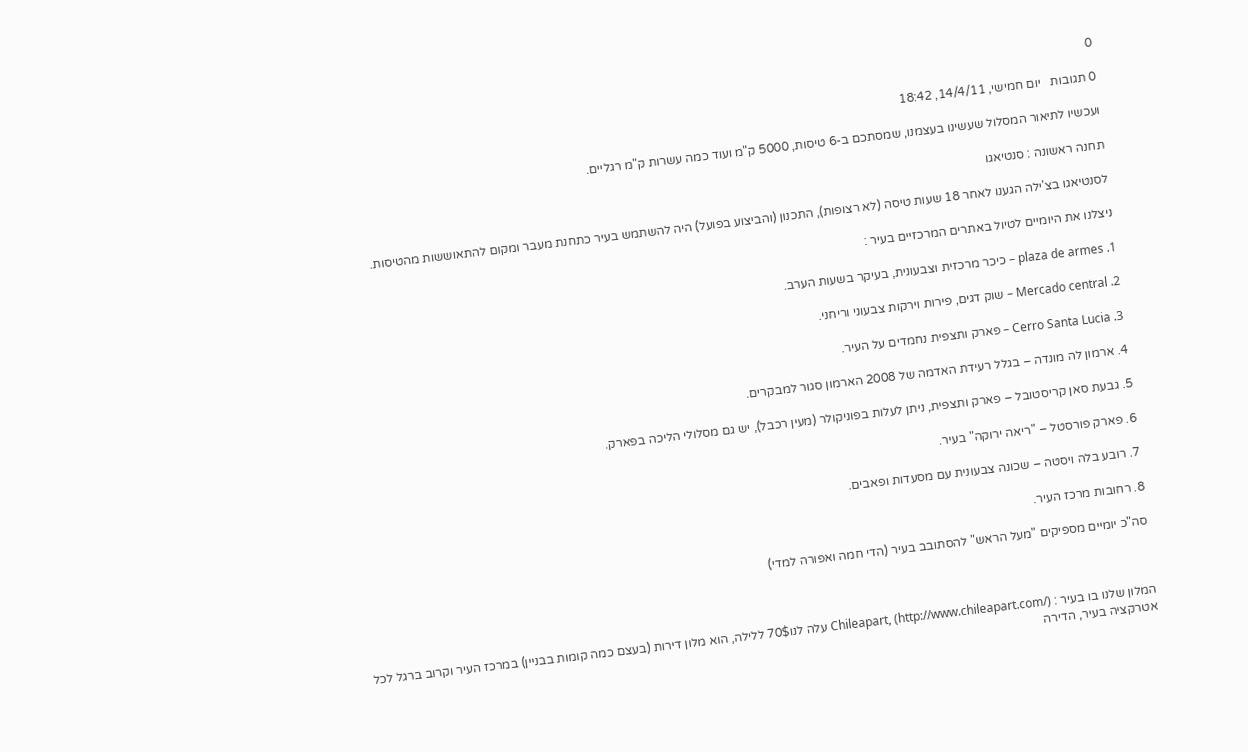0

0 תגובות   יום חמישי, 14/4/11, 18:42

ועכשיו לתיאור המסלול שעשינו בעצמנו, שמסתכם ב-6 טיסות, 5000 ק"מ ועוד כמה עשרות ק"מ רגליים.

תחנה ראשונה : סנטיאגו

לסנטיאגו בצ'ילה הגענו לאחר 18 שעות טיסה (לא רצופות), התכנון (והביצוע בפועל) היה להשתמש בעיר כתחנת מעבר ומקום להתאוששות מהטיסות.

ניצלנו את היומיים לטיול באתרים המרכזיים בעיר :

1. plaza de armes – כיכר מרכזית וצבעונית, בעיקר בשעות הערב.

2. Mercado central – שוק דגים, פירות וירקות צבעוני וריחני.

3. Cerro Santa Lucia – פארק ותצפית נחמדים על העיר.

4. ארמון לה מונדה – בגלל רעידת האדמה של 2008 הארמון סגור למבקרים.

5. גבעת סאן קריסטובל – פארק ותצפית, ניתן לעלות בפוניקולר (מעין רכבל), יש גם מסלולי הליכה בפארק.

6. פארק פורסטל – "ריאה ירוקה" בעיר.

7. רובע בלה ויסטה – שכונה צבעונית עם מסעדות ופאבים.

8. רחובות מרכז העיר.

סה"כ יומיים מספיקים "מעל הראש" להסתובב בעיר (הדי חמה ואפורה למדי)



המלון שלנו בו בעיר : Chileapart, (http://www.chileapart.com/) עלה לנו70$ ללילה, הוא מלון דירות (בעצם כמה קומות בבניין) במרכז העיר וקרוב ברגל לכל אטרקציה בעיר, הדירה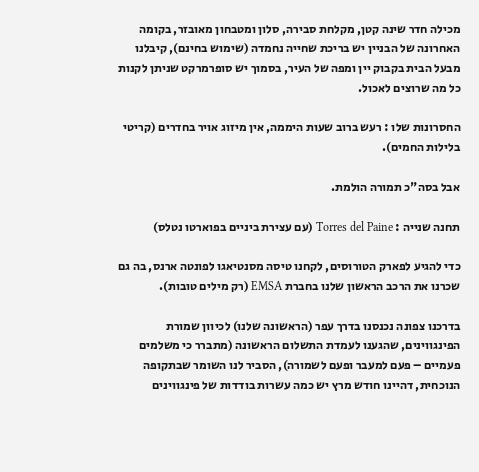מכילה חדר שינה קטן, מקלחת סבירה, סלון ומטבחון מאובזר, בקומה האחרונה של הבניין יש בריכת שחייה נחמדה (שימוש בחינם), קיבלנו מבעל הבית בקבוק יין ומפה של העיר, בסמוך יש סופרמרקט שניתן לקנות כל מה שרוצים לאכול.

החסרונות שלו : רעש ברוב שעות היממה, אין מיזוג אויר בחדרים (קריטי בלילות החמים).

אבל בסה"כ תמורה הולמת.

תחנה שנייה : Torres del Paine (עם עצירת ביניים בפוארטו נטלס)

כדי להגיע לפארק הטורוסים, לקחנו טיסה מסנטיאגו לפונטה ארנס, בה גם שכרנו את הרכב הראשון שלנו בחברת EMSA (רק מילים טובות).

בדרכנו צפונה נכנסנו בדרך עפר (הראשונה שלנו) לכיוון שמורת הפינגווינים, שהגענו לעמדת התשלום הראשונה (מתברר כי משלמים פעמיים – פעם למעבר ופעם לשמורה), הסביר לנו השומר שבתקופה הנוכחית, דהיינו חודש מרץ יש כמה עשרות בודדות של פינגווינים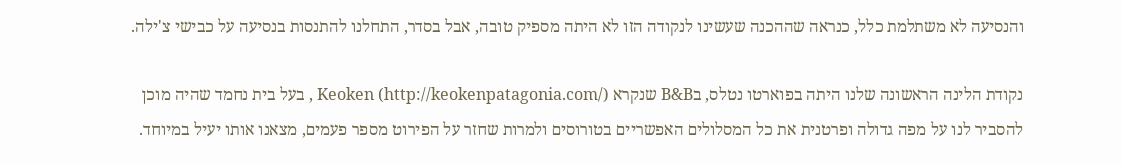והנסיעה לא משתלמת כלל, כנראה שההכנה שעשינו לנקודה הזו לא היתה מספיק טובה, אבל בסדר, התחלנו להתנסות בנסיעה על כבישי צ'ילה.

נקודת הלינה הראשונה שלנו היתה בפוארטו נטלס, בB&B שנקרא Keoken (http://keokenpatagonia.com/) , בעל בית נחמד שהיה מוכן להסביר לנו על מפה גדולה ופרטנית את כל המסלולים האפשריים בטורוסים ולמרות שחזר על הפירוט מספר פעמים, מצאנו אותו יעיל במיוחד.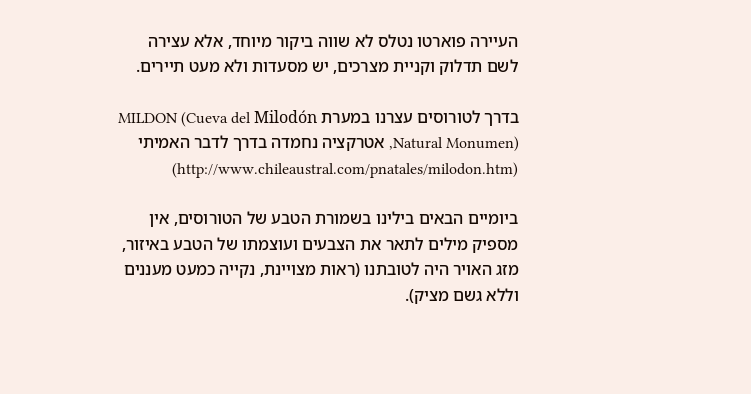העיירה פוארטו נטלס לא שווה ביקור מיוחד, אלא עצירה לשם תדלוק וקניית מצרכים, יש מסעדות ולא מעט תיירים.

בדרך לטורוסים עצרנו במערת MILDON (Cueva del Milodón Natural Monumen), אטרקציה נחמדה בדרך לדבר האמיתי (http://www.chileaustral.com/pnatales/milodon.htm)

ביומיים הבאים בילינו בשמורת הטבע של הטורוסים, אין מספיק מילים לתאר את הצבעים ועוצמתו של הטבע באיזור, מזג האויר היה לטובתנו (ראות מצויינת, נקייה כמעט מעננים וללא גשם מציק).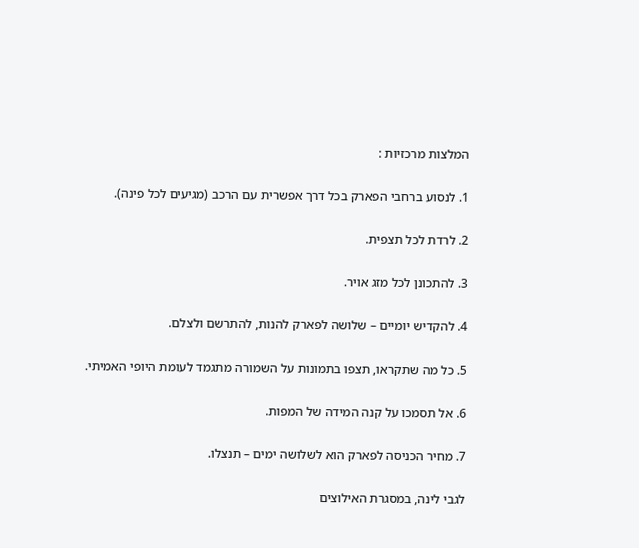המלצות מרכזיות :

1. לנסוע ברחבי הפארק בכל דרך אפשרית עם הרכב (מגיעים לכל פינה).

2. לרדת לכל תצפית.

3. להתכונן לכל מזג אויר.

4. להקדיש יומיים – שלושה לפארק להנות, להתרשם ולצלם.

5. כל מה שתקראו, תצפו בתמונות על השמורה מתגמד לעומת היופי האמיתי.

6. אל תסמכו על קנה המידה של המפות.

7. מחיר הכניסה לפארק הוא לשלושה ימים – תנצלו.

לגבי לינה, במסגרת האילוצים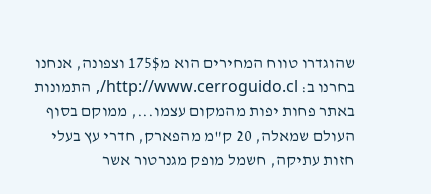שהוגדרו טווח המחירים הוא מ175$ וצפונה, אנחנו בחרנו ב: http://www.cerroguido.cl/, התמונות באתר פחות יפות מהמקום עצמו..., ממוקם בסוף העולם שמאלה, 20 ק"מ מהפארק, חדרי עץ בעלי חזות עתיקה, חשמל מופק מגנרטור אשר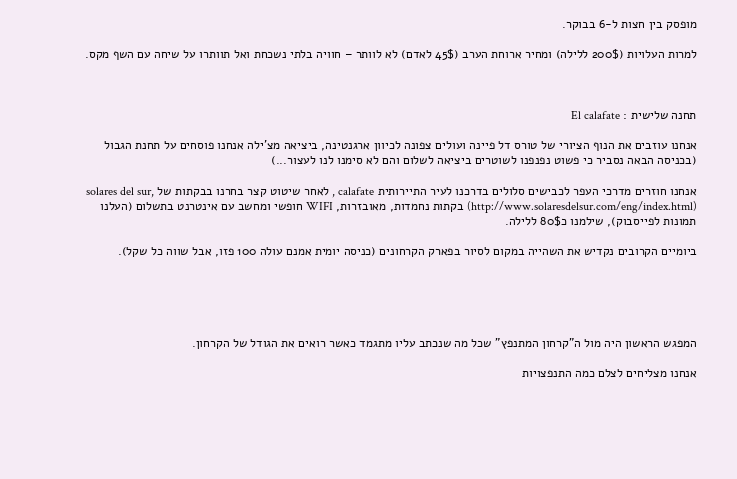מופסק בין חצות ל-6 בבוקר.

למרות העלויות (200$ ללילה) ומחיר ארוחת הערב (45$ לאדם) לא לוותר – חוויה בלתי נשכחת ואל תוותרו על שיחה עם השף מקס.



תחנה שלישית : El calafate

אנחנו עוזבים את הנוף הציורי של טורס דל פיינה ועולים צפונה לכיוון ארגנטינה, ביציאה מצ'ילה אנחנו פוסחים על תחנת הגבול (בכניסה הבאה נסביר כי פשוט נפנפנו לשוטרים ביציאה לשלום והם לא סימנו לנו לעצור...)

אנחנו חוזרים מדרכי העפר לכבישים סלולים בדרכנו לעיר התיירותית calafate , לאחר שיטוט קצר בחרנו בבקתות של solares del sur, (http://www.solaresdelsur.com/eng/index.html) בקתות נחמדות, מאובזרות, WIFI חופשי ומחשב עם אינטרנט בתשלום (העלנו תמונות לפייסבוק), שילמנו כ80$ ללילה.

ביומיים הקרובים נקדיש את השהייה במקום לסיור בפארק הקרחונים (כניסה יומית אמנם עולה 100 פזו, אבל שווה כל שקל).





המפגש הראשון היה מול ה"קרחון המתנפץ" שכל מה שנכתב עליו מתגמד כאשר רואים את הגודל של הקרחון.

אנחנו מצליחים לצלם כמה התנפצויות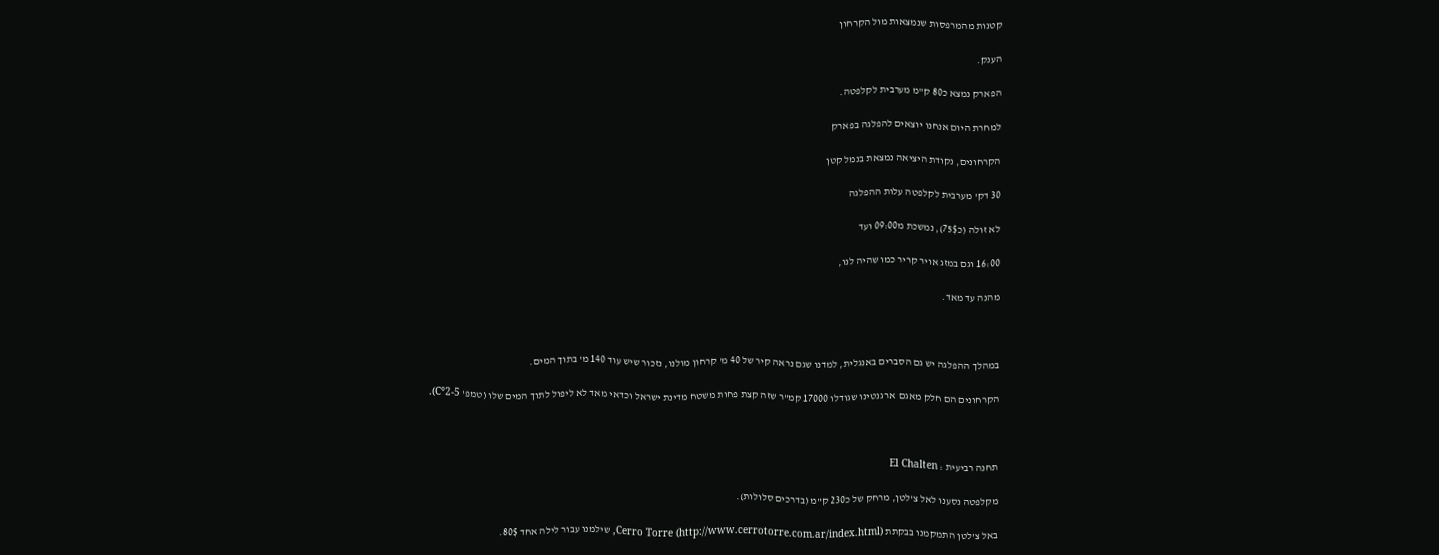קטנות מהמרפסות שנמצאות מול הקרחון

הענק.

הפארק נמצא כ80 ק"מ מערבית לקלפטה.

למחרת היום אנחנו יוצאים להפלגה בפארק

הקרחונים, נקודת היציאה נמצאת בנמל קטן

30 דק' מערבית לקלפטה עלות ההפלגה

לא זולה (כ75$), נמשכת מ09:00 ועד

16:00 וגם במזג אויר קריר כמו שהיה לנו,

מהנה עד מאד.



במהלך ההפלגה יש גם הסברים באנגלית, למדנו שגם נראה קיר של 40 מ' קרחון מולנו, נזכור שיש עוד 140 מ' בתוך המים.

הקרחונים הם חלק מאגם  ארגנטינו שגודלו 17000 קמ"ר שזה קצת פחות משטח מדינת ישראל וכדאי מאד לא ליפול לתוך המים שלו (טמפ' C°2-5).



תחנה רביעית : El Chalten

מקלפטה נסענו לאל צ'לטן, מרחק של כ230 ק"מ (בדרכים סלולות).

באל צ'לטן התמקמנו בבקתת Cerro Torre (http://www.cerrotorre.com.ar/index.html), שילמנו עבור לילה אחד 80$.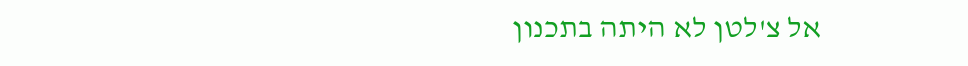אל צ'לטן לא היתה בתכנון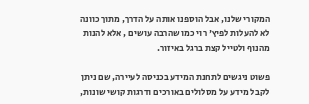המקורי שלנו, אבל הוספנו אותה על הדרך, מתוך כוונה לא להעלות לפיץ' רוי כמו שהרבה עושים , אלא להנות מהנוף ולטייל קצת ברגל באיזור.

פשוט ניגשים לתחנת המידע בכניסה לעיירה, שם ניתן לקבל מידע על מסלולים באורכים ודרגות קושי שונות,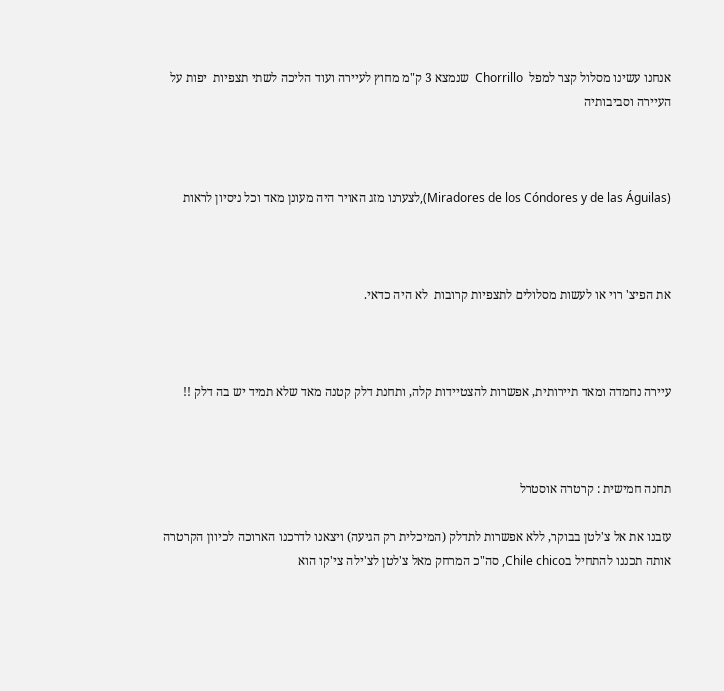אנחנו עשינו מסלול קצר למפל  Chorrillo  שנמצא 3 ק"מ מחוץ לעיירה ועוד הליכה לשתי תצפיות  יפות על העיירה וסביבותיה



(Miradores de los Cóndores y de las Águilas),לצערנו מזג האויר היה מעונן מאד וכל ניסיון לראות



את הפיצ' רוי או לעשות מסלולים לתצפיות קרובות  לא היה כדאי.



עיירה נחמדה ומאד תיירותית, אפשרות להצטיידות קלה, ותחנת דלק קטנה מאד שלא תמיד יש בה דלק !!



תחנה חמישית : קרטרה אוסטרל

עזבנו את אל צ'לטן בבוקר, ללא אפשרות לתדלק (המיכלית רק הגיעה) ויצאנו לדרכנו הארוכה לכיוון הקרטרה אותה תכננו להתחיל בChile chico, סה"כ המרחק מאל צ'לטן לצ'ילה צי'קו הוא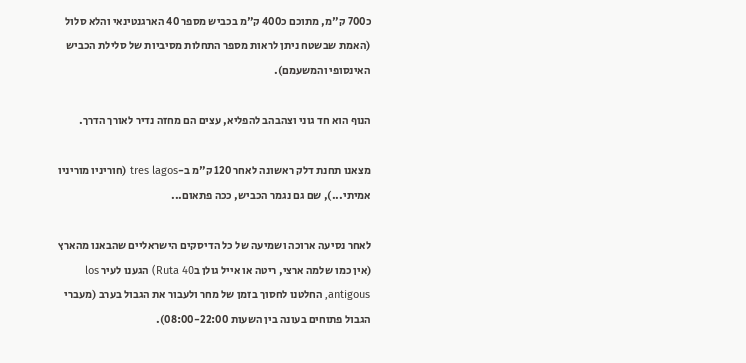כ700 ק"מ, מתוכם כ400 ק"מ בכביש מספר 40 הארגנטינאי והלא סלול (האמת שבשטח ניתן לראות מספר התחלות מסיביות של סלילת הכביש האינסופי והמשעמם).

הנוף הוא חד גוני וצהבהב להפליא, עצים הם מחזה נדיר לאורך הדרך.

מצאנו תחנת דלק ראשונה לאחר 120 ק"מ ב-tres lagos (חוריניו מוריניו אמיתי...), שם גם נגמר הכביש, ככה פתאום...

לאחר נסיעה ארוכה ושמיעה של כל הדיסקים הישראליים שהבאנו מהארץ (אין כמו שלמה ארצי, ריטה או אייל גולן בRuta 40) הגענו לעיר los antigous, החלטנו לחסוך בזמן של מחר ולעבור את הגבול בערב (מעברי הגבול פתוחים בעונה בין השעות 08:00-22:00).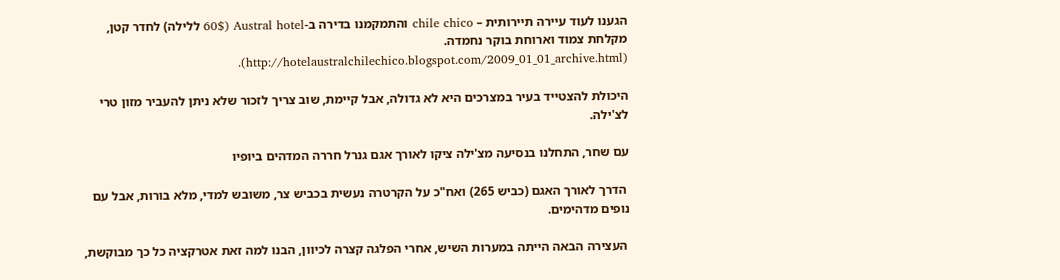הגענו לעוד עיירה תיירותית – chile chico והתמקמנו בדירה ב-Austral hotel (60$ ללילה) לחדר קטן, מקלחת צמוד וארוחת בוקר נחמדה. (http://hotelaustralchilechico.blogspot.com/2009_01_01_archive.html).

היכולת להצטייד בעיר במצרכים היא לא גדולה, אבל קיימת, שוב צריך לזכור שלא ניתן להעביר מזון טרי לצ'ילה.

עם שחר, התחלנו בנסיעה מצ'ילה ציקו לאורך אגם גנרל חררה המדהים ביופיו

 הדרך לאורך האגם (כביש 265) ואח"כ על הקרטרה נעשית בכביש צר, משובש למדי, מלא בורות, אבל עם נופים מדהימים.

 העצירה הבאה הייתה במערות השיש, אחרי הפלגה קצרה לכיוון, הבנו למה זאת אטרקציה כל כך מבוקשת,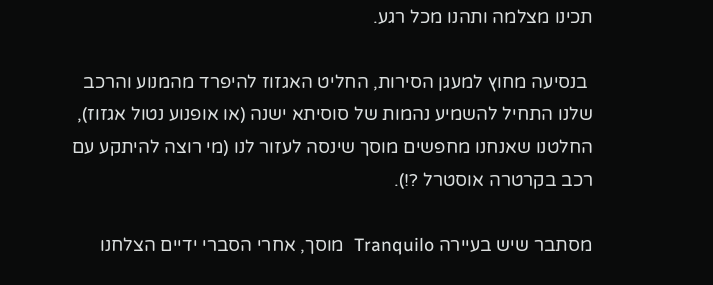תכינו מצלמה ותהנו מכל רגע.

 בנסיעה מחוץ למעגן הסירות, החליט האגזוז להיפרד מהמנוע והרכב שלנו התחיל להשמיע נהמות של סוסיתא ישנה (או אופנוע נטול אגזוז), החלטנו שאנחנו מחפשים מוסך שינסה לעזור לנו (מי רוצה להיתקע עם רכב בקרטרה אוסטרל ?!).

מסתבר שיש בעיירה Tranquilo  מוסך, אחרי הסברי ידיים הצלחנו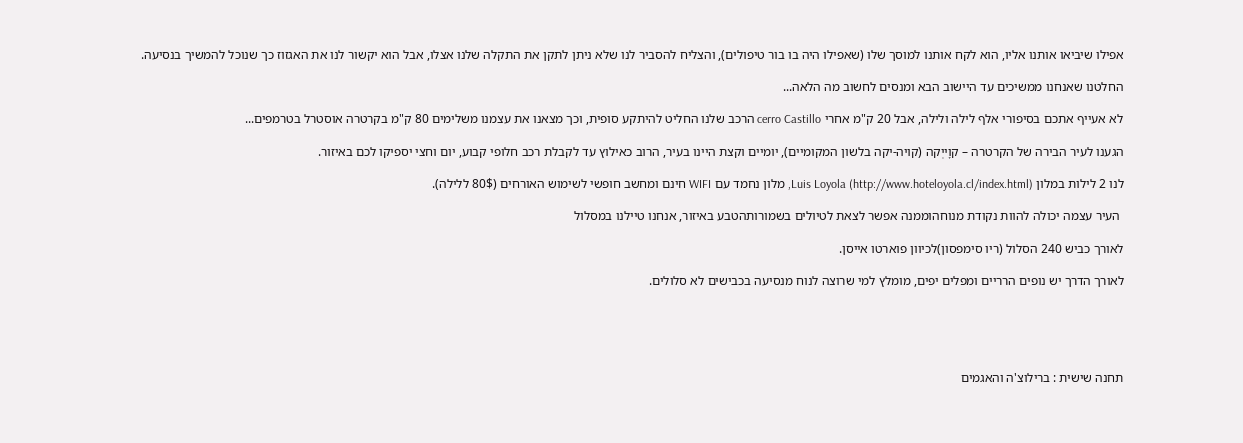אפילו שיביאו אותנו אליו, הוא לקח אותנו למוסך שלו (שאפילו היה בו בור טיפולים), והצליח להסביר לנו שלא ניתן לתקן את התקלה שלנו אצלו, אבל הוא יקשור לנו את האגזוז כך שנוכל להמשיך בנסיעה.

החלטנו שאנחנו ממשיכים עד היישוב הבא ומנסים לחשוב מה הלאה...

לא אעייף אתכם בסיפורי אלף לילה ולילה, אבל 20 ק"מ אחרי cerro Castillo הרכב שלנו החליט להיתקע סופית, וכך מצאנו את עצמנו משלימים 80 ק"מ בקרטרה אוסטרל בטרמפים...

הגענו לעיר הבירה של הקרטרה – קוָייְקה (קויה-יקה בלשון המקומיים), יומיים וקצת היינו בעיר, הרוב כאילוץ עד לקבלת רכב חלופי קבוע, יום וחצי יספיקו לכם באיזור.

לנו 2 לילות במלון Luis Loyola (http://www.hoteloyola.cl/index.html), מלון נחמד עם WIFI חינם ומחשב חופשי לשימוש האורחים (80$ ללילה).

 העיר עצמה יכולה להוות נקודת מנוחהוממנה אפשר לצאת לטיולים בשמורותהטבע באיזור, אנחנו טיילנו במסלול

לאורך כביש 240 הסלול (ריו סימפסון)לכיוון פוארטו אייסן.

לאורך הדרך יש נופים הרריים ומפלים יפים, מומלץ למי שרוצה לנוח מנסיעה בכבישים לא סלולים.





תחנה שישית : ברילוצ'ה והאגמים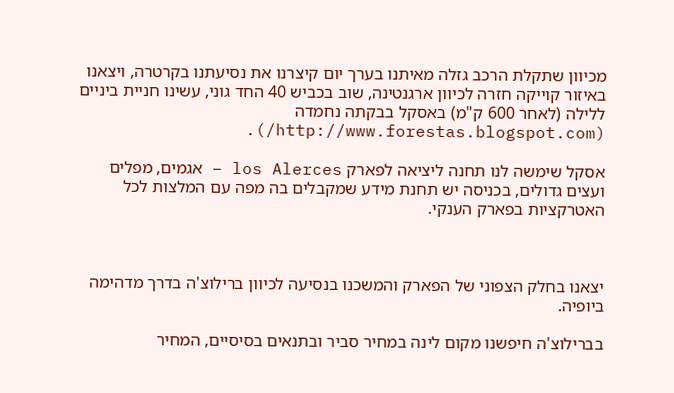מכיוון שתקלת הרכב גזלה מאיתנו בערך יום קיצרנו את נסיעתנו בקרטרה, ויצאנו באיזור קוייקה חזרה לכיוון ארגנטינה, שוב בכביש 40 החד גוני, עשינו חניית ביניים ללילה (לאחר 600 ק"מ) באסקל בבקתה נחמדה (http://www.forestas.blogspot.com/).

אסקל שימשה לנו תחנה ליציאה לפארק los Alerces – אגמים, מפלים ועצים גדולים, בכניסה יש תחנת מידע שמקבלים בה מפה עם המלצות לכל האטרקציות בפארק הענקי.



יצאנו בחלק הצפוני של הפארק והמשכנו בנסיעה לכיוון ברילוצ'ה בדרך מדהימה ביופיה.

בברילוצ'ה חיפשנו מקום לינה במחיר סביר ובתנאים בסיסיים, המחיר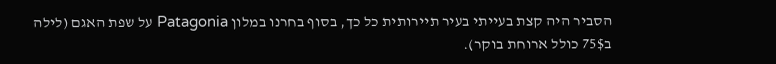הסביר היה קצת בעייתי בעיר תיירותית כל כך, בסוף בחרנו במלון Patagonia על שפת האגם (לילה ב75$ כולל ארוחת בוקר).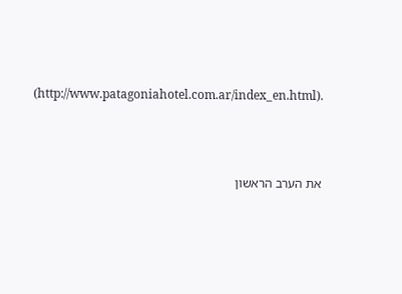(http://www.patagoniahotel.com.ar/index_en.html).



את הערב הראשון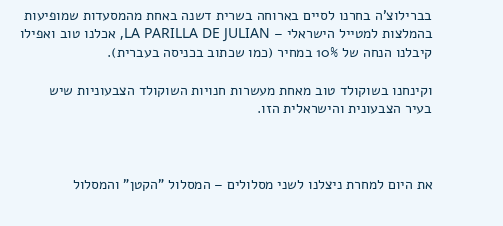בברילוצ'ה בחרנו לסיים בארוחה בשרית דשנה באחת מהמסעדות שמופיעות בהמלצות למטייל הישראלי – LA PARILLA DE JULIAN, אכלנו טוב ואפילו קיבלנו הנחה של 10% במחיר (כמו שכתוב בכניסה בעברית).

וקינחנו בשוקולד טוב מאחת מעשרות חנויות השוקולד הצבעוניות שיש בעיר הצבעונית והישראלית הזו.



את היום למחרת ניצלנו לשני מסלולים – המסלול "הקטן" והמסלול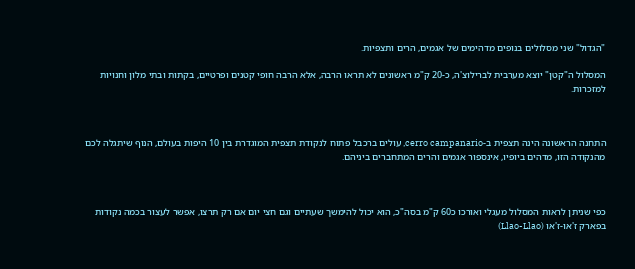"הגדול" שני מסלולים בנופים מדהימים של אגמים, הרים ותצפיות.

המסלול ה"קטן" יוצא מערבית לברילוצ'ה, כ-20 ק"מ ראשונים לא תראו הרבה, אלא הרבה חופי קטנים ופרטיים, בקתות ובתי מלון וחנויות למזכרות.



התחנה הראשונה הינה תצפית ב-cerro campanario, עולים ברכבל פתוח לנקודת תצפית המוגדרת בין 10 היפות בעולם, הנוף שיתגלה לכם מהנקודה הזו, מדהים ביופיו, אינספור אגמים והרים המתחברים ביניהם.



כפי שניתן לראות המסלול מעגלי ואורכו כ60 ק"מ בסה"כ, הוא יכול להימשך שעתיים וגם חצי יום אם רק תרצו, אפשר לעצור בכמה נקודות בפארק ז'או-ז'או (Llao-Llao)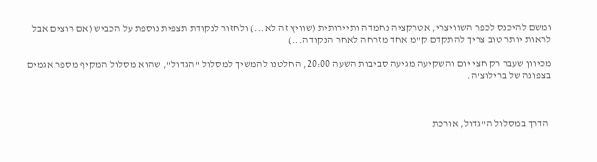ומשם להיכנס לכפר השוויצרי, אטרקציה נחמדה ותיירותית (שוויץ זה לא...) ולחזור לנקודת תצפית נוספת על הכביש (אם רוצים אבל לראות יותר טוב צריך להתקדם ק"מ אחד מזרחה לאחר הנקודה...)

מכיוון שעבר רק חצי יום והשקיעה מגיעה סביבות השעה 20:00, החלטנו להמשיך למסלול "הגדול", שהוא מסלול המקיף מספר אגמים בצפונה של ברילוצ'ה.



 הדרך במסלול ה"גדול, אורכת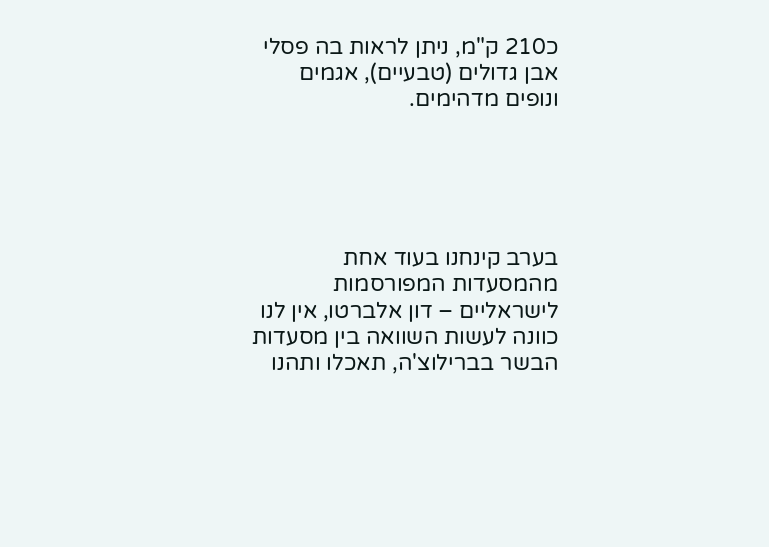כ210 ק"מ, ניתן לראות בה פסלי אבן גדולים (טבעיים), אגמים ונופים מדהימים.





בערב קינחנו בעוד אחת מהמסעדות המפורסמות לישראליים – דון אלברטו, אין לנו כוונה לעשות השוואה בין מסעדות הבשר בברילוצ'ה, תאכלו ותהנו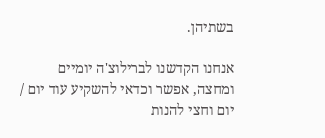בשתיהן.

אנחנו הקדשנו לברילוצ'ה יומיים ומחצה, אפשר וכדאי להשקיע עוד יום / יום וחצי להנות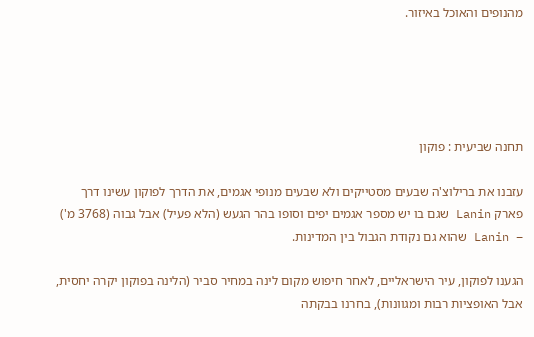מהנופים והאוכל באיזור.





תחנה שביעית : פוקון

עזבנו את ברילוצ'ה שבעים מסטייקים ולא שבעים מנופי אגמים, את הדרך לפוקון עשינו דרך פארק Lanin שגם בו יש מספר אגמים יפים וסופו בהר הגעש (הלא פעיל) אבל גבוה (3768 מ') – Lanin שהוא גם נקודת הגבול בין המדינות.

הגענו לפוקון, עיר הישראליים, לאחר חיפוש מקום לינה במחיר סביר (הלינה בפוקון יקרה יחסית, אבל האופציות רבות ומגוונות), בחרנו בבקתה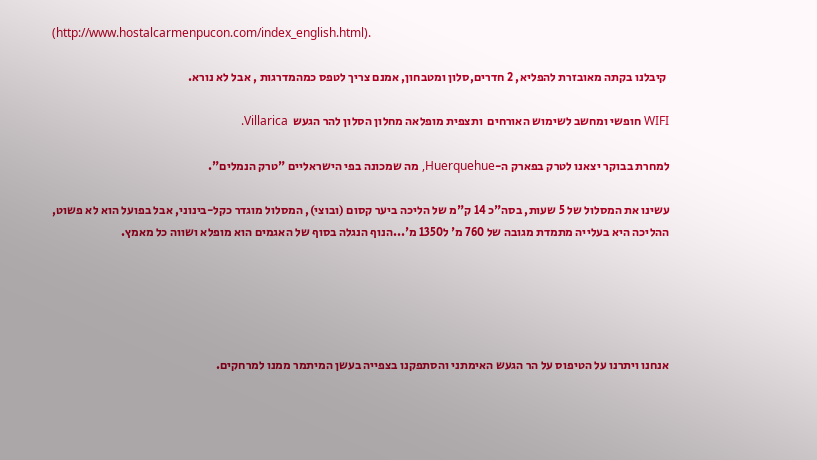(http://www.hostalcarmenpucon.com/index_english.html).

 קיבלנו בקתה מאובזרת להפליא, 2 חדרים,סלון ומטבחון, אמנם צריך לטפס כמהמדרגות , אבל לא נורא.

WIFI חופשי ומחשב לשימוש האורחים  ותצפית מופלאה מחלון הסלון להר הגעש  Villarica.

למחרת בבוקר יצאנו לטרק בפארק ה-Huerquehue, מה שמכונה בפי הישראליים "טרק הנמלים".

עשינו את המסלול של 5 שעות, בסה"כ 14 ק"מ של הליכה ביער קסום (ובוצי), המסלול מוגדר כקל-בינוני, אבל בפועל הוא לא פשוט, ההליכה היא בעלייה מתמדת מגובה של 760 מ' ל1350 מ'...הנוף הנגלה בסוף של האגמים הוא מופלא ושווה כל מאמץ.





אנחנו ויתרנו על הטיפוס על הר הגעש האימתני והסתפקנו בצפייה בעשן המיתמר ממנו למרחקים.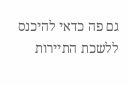גם פה כדאי להיכנס ללשכת התיירות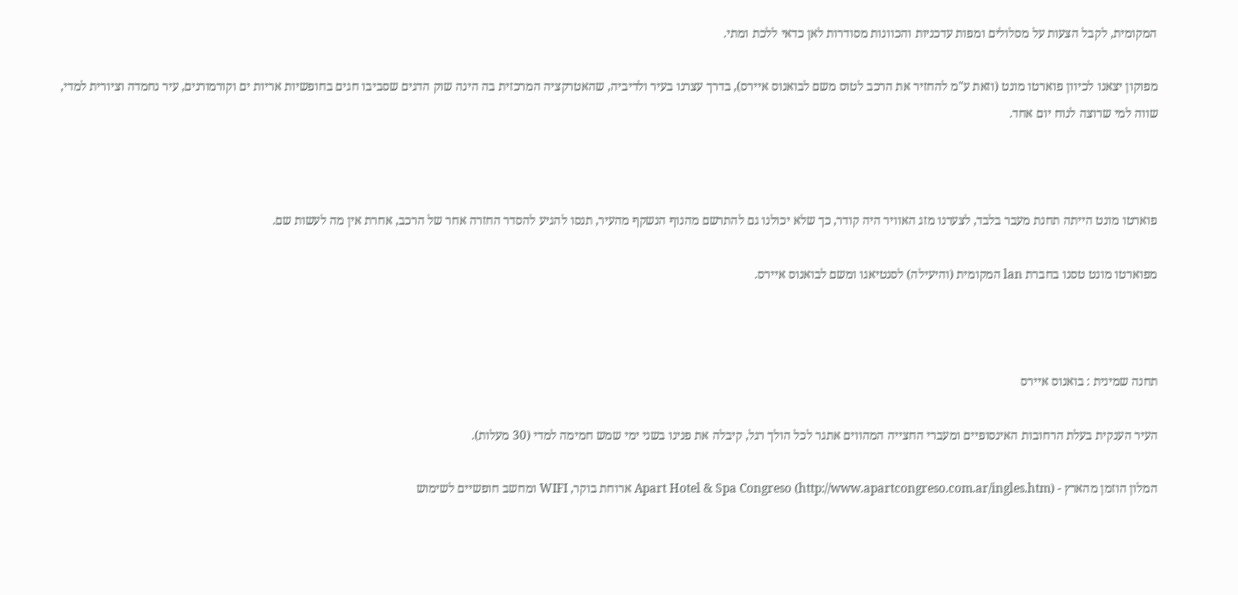המקומית, לקבל הצעות על מסלולים ומפות עדכניות והכוונות מסודרות לאן כדאי ללכת ומתי.

מפוקון יצאנו לכיוון פוארטו מונט (וזאת ע"מ להחזיר את הרכב לטוס משם לבואנוס איירס), בדרך עצרנו בעיר ולדיביה, שהאטרקציה המרכזית בה הינה שוק הדגים שסביבו חגים בחופשיות אריות ים וקורמורנים, עיר נחמדה וציורית למדי, שווה למי שרוצה לנוח יום אחד.



פוארטו מונט הייתה תחנת מעבר בלבד, לצערנו מזג האוויר היה קודר, כך שלא יכולנו גם להתרשם מהנוף הנשקף מהעיר, תנסו להגיע להסדר החזרה אחר של הרכב, אחרת אין מה לעשות שם.

מפוארטו מונט טסנו בחברת lan המקומית (והיעילה) לסנטיאגו ומשם לבואנוס איירס.



תחנה שמינית : בואנוס איירס

העיר הענקית בעלת הרחובות האינסופיים ומעברי החצייה המהווים אתגר לכל הולך רגל, קיבלה את פנינו בשני ימי שמש חמימה למדי (30 מעלות).

המלון הוזמן מהארץ - Apart Hotel & Spa Congreso (http://www.apartcongreso.com.ar/ingles.htm) ארוחת בוקר, WIFI ומחשב חופשיים לשימוש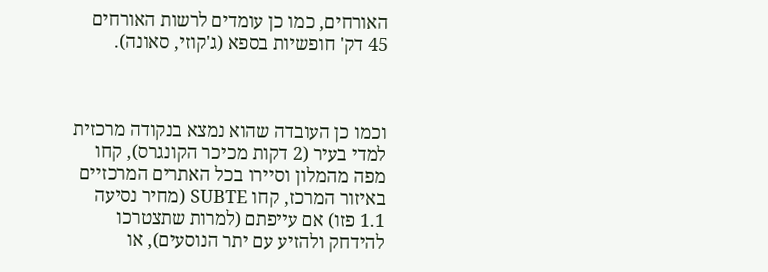האורחים, כמו כן עומדים לרשות האורחים 45 דק' חופשיות בספא (ג'קוזי, סאונה).



וכמו כן העובדה שהוא נמצא בנקודה מרכזית למדי בעיר (2 דקות מכיכר הקונגרס), קחו מפה מהמלון וסיירו בכל האתרים המרכזיים באיזור המרכז, קחו SUBTE (מחיר נסיעה 1.1 פזו) אם עייפתם (למרות שתצטרכו להידחק ולהזיע עם יתר הנוסעים), או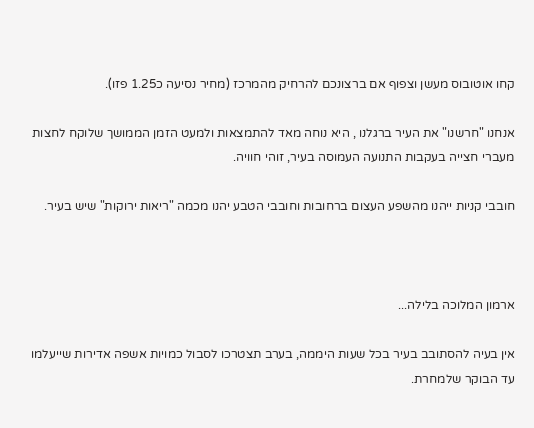קחו אוטובוס מעשן וצפוף אם ברצונכם להרחיק מהמרכז (מחיר נסיעה כ1.25 פזו).

אנחנו "חרשנו" את העיר ברגלנו , היא נוחה מאד להתמצאות ולמעט הזמן הממושך שלוקח לחצות מעברי חצייה בעקבות התנועה העמוסה בעיר, זוהי חוויה.

חובבי קניות ייהנו מהשפע העצום ברחובות וחובבי הטבע יהנו מכמה "ריאות ירוקות" שיש בעיר.



ארמון המלוכה בלילה...

אין בעיה להסתובב בעיר בכל שעות היממה, בערב תצטרכו לסבול כמויות אשפה אדירות שייעלמו עד הבוקר שלמחרת.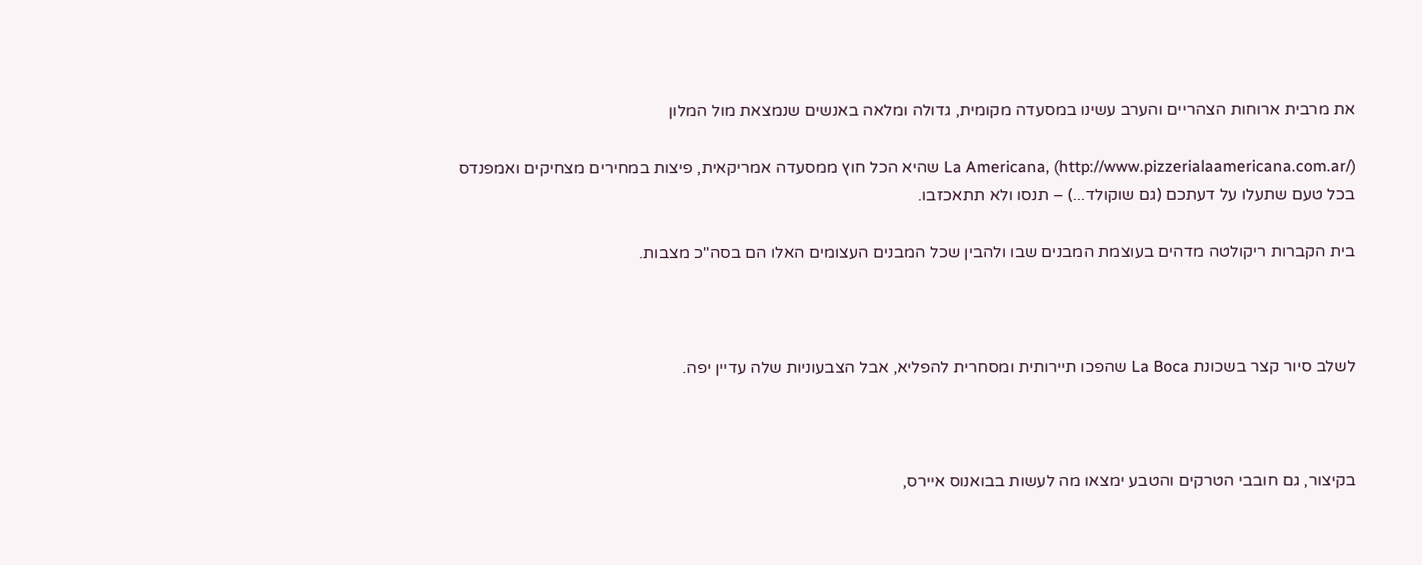את מרבית ארוחות הצהריים והערב עשינו במסעדה מקומית, גדולה ומלאה באנשים שנמצאת מול המלון

La Americana, (http://www.pizzerialaamericana.com.ar/) שהיא הכל חוץ ממסעדה אמריקאית, פיצות במחירים מצחיקים ואמפנדס בכל טעם שתעלו על דעתכם (גם שוקולד...) – תנסו ולא תתאכזבו.

בית הקברות ריקולטה מדהים בעוצמת המבנים שבו ולהבין שכל המבנים העצומים האלו הם בסה"כ מצבות.



לשלב סיור קצר בשכונת La Boca שהפכו תיירותית ומסחרית להפליא, אבל הצבעוניות שלה עדיין יפה.



בקיצור, גם חובבי הטרקים והטבע ימצאו מה לעשות בבואנוס איירס,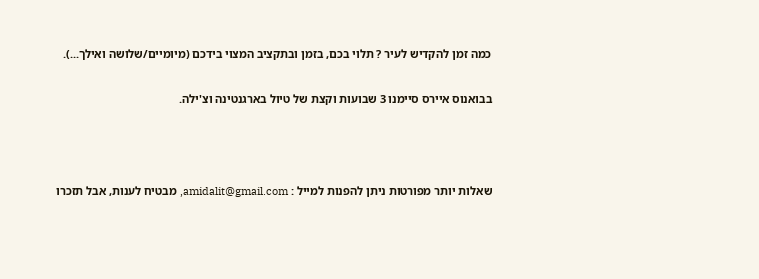כמה זמן להקדיש לעיר ? תלוי בכם, בזמן ובתקציב המצוי בידכם (מיומיים/שלושה ואילך...).

בבואנוס איירס סיימנו 3 שבועות וקצת של טיול בארגנטינה וצ'ילה.



שאלות יותר מפורטות ניתן להפנות למייל : amidalit@gmail.com, מבטיח לענות, אבל תזכרו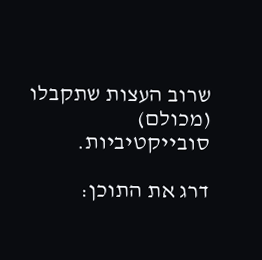שרוב העצות שתקבלו (מכולם) סובייקטיביות.

דרג את התוכן: